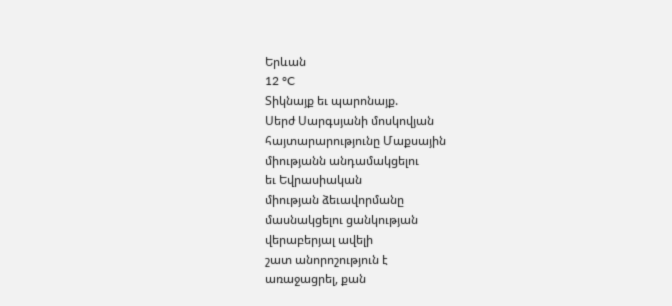Երևան
12 °C
Տիկնայք եւ պարոնայք.
Սերժ Սարգսյանի մոսկովյան
հայտարարությունը Մաքսային
միությանն անդամակցելու
եւ Եվրասիական
միության ձեւավորմանը
մասնակցելու ցանկության
վերաբերյալ ավելի
շատ անորոշություն է
առաջացրել, քան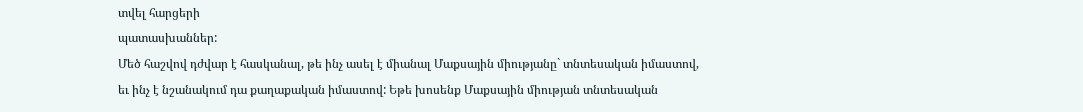տվել հարցերի
պատասխաններ:
Մեծ հաշվով դժվար է հասկանալ, թե ինչ ասել է միանալ Մաքսային միությանը` տնտեսական իմաստով, եւ ինչ է նշանակում դա քաղաքական իմաստով: Եթե խոսենք Մաքսային միության տնտեսական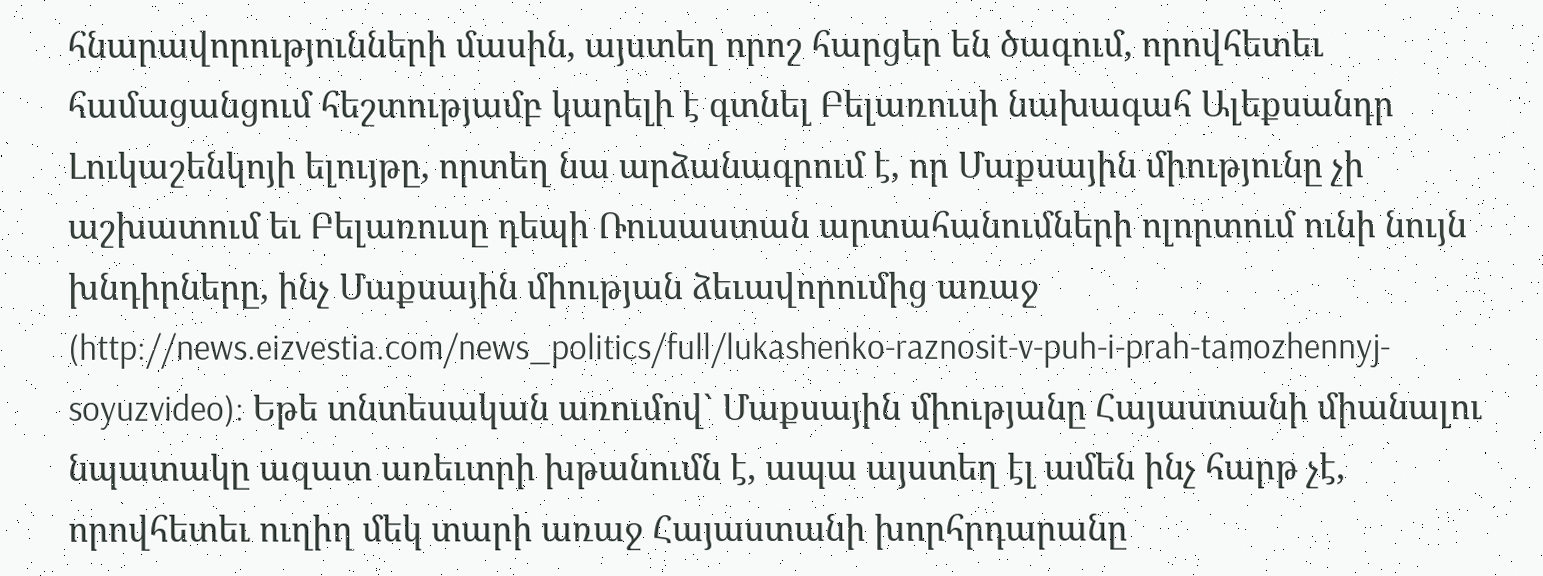հնարավորությունների մասին, այստեղ որոշ հարցեր են ծագում, որովհետեւ համացանցում հեշտությամբ կարելի է գտնել Բելառուսի նախագահ Ալեքսանդր Լուկաշենկոյի ելույթը, որտեղ նա արձանագրում է, որ Մաքսային միությունը չի աշխատում եւ Բելառուսը դեպի Ռուսաստան արտահանումների ոլորտում ունի նույն խնդիրները, ինչ Մաքսային միության ձեւավորումից առաջ (http://news.eizvestia.com/news_politics/full/lukashenko-raznosit-v-puh-i-prah-tamozhennyj-soyuzvideo): Եթե տնտեսական առումով` Մաքսային միությանը Հայաստանի միանալու նպատակը ազատ առեւտրի խթանումն է, ապա այստեղ էլ ամեն ինչ հարթ չէ, որովհետեւ ուղիղ մեկ տարի առաջ Հայաստանի խորհրդարանը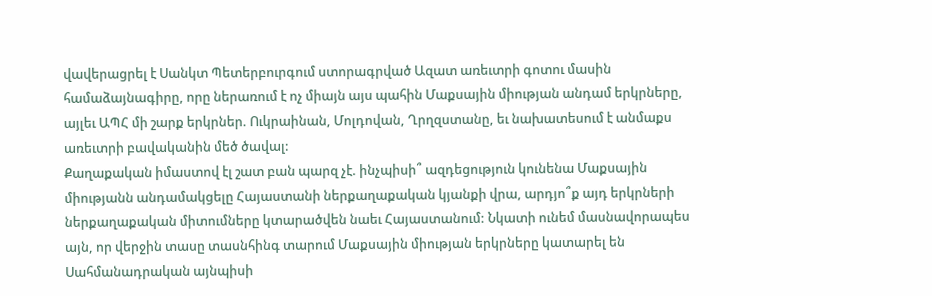վավերացրել է Սանկտ Պետերբուրգում ստորագրված Ազատ առեւտրի գոտու մասին համաձայնագիրը, որը ներառում է ոչ միայն այս պահին Մաքսային միության անդամ երկրները, այլեւ ԱՊՀ մի շարք երկրներ. Ուկրաինան, Մոլդովան, Ղրղզստանը, եւ նախատեսում է անմաքս առեւտրի բավականին մեծ ծավալ:
Քաղաքական իմաստով էլ շատ բան պարզ չէ. ինչպիսի՞ ազդեցություն կունենա Մաքսային միությանն անդամակցելը Հայաստանի ներքաղաքական կյանքի վրա, արդյո՞ք այդ երկրների ներքաղաքական միտումները կտարածվեն նաեւ Հայաստանում: Նկատի ունեմ մասնավորապես այն, որ վերջին տասը տասնհինգ տարում Մաքսային միության երկրները կատարել են Սահմանադրական այնպիսի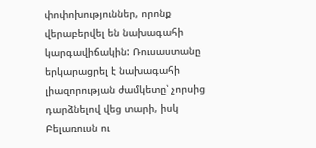փոփոխություններ, որոնք վերաբերվել են նախագահի կարգավիճակին: Ռուսաստանը երկարացրել է նախագահի լիազորության ժամկետը՝ չորսից դարձնելով վեց տարի, իսկ Բելառուսն ու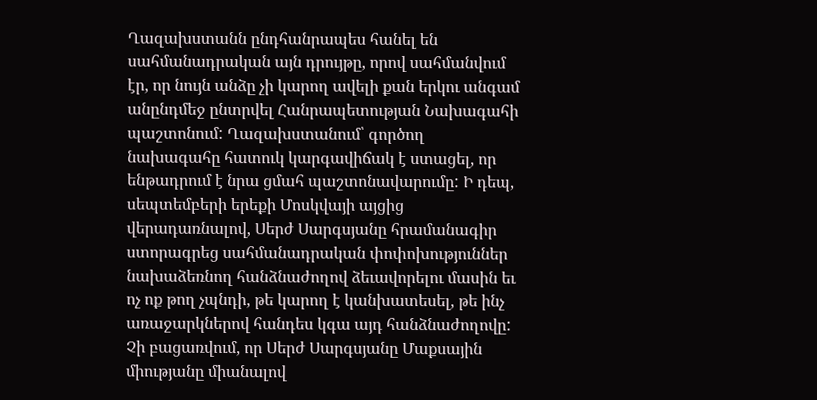Ղազախստանն ընդհանրապես հանել են սահմանադրական այն դրույթը, որով սահմանվում էր, որ նույն անձը չի կարող ավելի քան երկու անգամ անընդմեջ ընտրվել Հանրապետության Նախագահի պաշտոնում: Ղազախստանում՝ գործող նախագահը հատուկ կարգավիճակ է ստացել, որ ենթադրում է նրա ցմահ պաշտոնավարումը: Ի դեպ, սեպտեմբերի երեքի Մոսկվայի այցից վերադառնալով, Սերժ Սարգսյանը հրամանագիր ստորագրեց սահմանադրական փոփոխություններ նախաձեռնող հանձնաժողով ձեւավորելու մասին եւ ոչ ոք թող չպնդի, թե կարող է կանխատեսել, թե ինչ առաջարկներով հանդես կգա այդ հանձնաժողովը: Չի բացառվում, որ Սերժ Սարգսյանը Մաքսային միությանը միանալով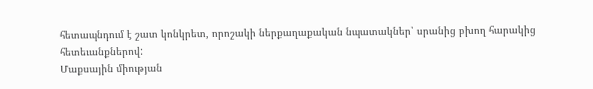հետապնդում է շատ կոնկրետ, որոշակի ներքաղաքական նպատակներ՝ սրանից բխող հարակից հետեւանքներով:
Մաքսային միության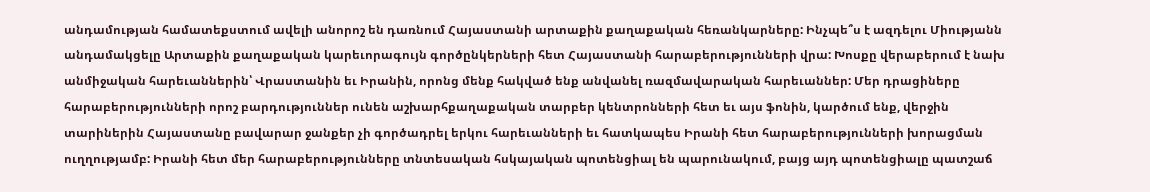անդամության համատեքստում ավելի անորոշ են դառնում Հայաստանի արտաքին քաղաքական հեռանկարները: Ինչպե՞ս է ազդելու Միությանն անդամակցելը Արտաքին քաղաքական կարեւորագույն գործընկերների հետ Հայաստանի հարաբերությունների վրա: Խոսքը վերաբերում է նախ անմիջական հարեւաններին՝ Վրաստանին եւ Իրանին, որոնց մենք հակված ենք անվանել ռազմավարական հարեւաններ: Մեր դրացիները հարաբերությունների որոշ բարդություններ ունեն աշխարհքաղաքական տարբեր կենտրոնների հետ եւ այս ֆոնին, կարծում ենք, վերջին տարիներին Հայաստանը բավարար ջանքեր չի գործադրել երկու հարեւանների եւ հատկապես Իրանի հետ հարաբերությունների խորացման ուղղությամբ: Իրանի հետ մեր հարաբերությունները տնտեսական հսկայական պոտենցիալ են պարունակում, բայց այդ պոտենցիալը պատշաճ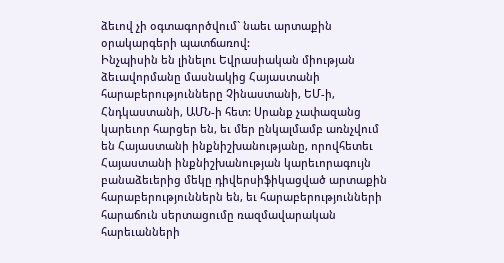ձեւով չի օգտագործվում` նաեւ արտաքին օրակարգերի պատճառով:
Ինչպիսին են լինելու Եվրասիական միության ձեւավորմանը մասնակից Հայաստանի հարաբերությունները Չինաստանի, ԵՄ-ի, Հնդկաստանի, ԱՄՆ-ի հետ: Սրանք չափազանց կարեւոր հարցեր են, եւ մեր ընկալմամբ առնչվում են Հայաստանի ինքնիշխանությանը, որովհետեւ Հայաստանի ինքնիշխանության կարեւորագույն բանաձեւերից մեկը դիվերսիֆիկացված արտաքին հարաբերություններն են, եւ հարաբերությունների հարաճուն սերտացումը ռազմավարական հարեւանների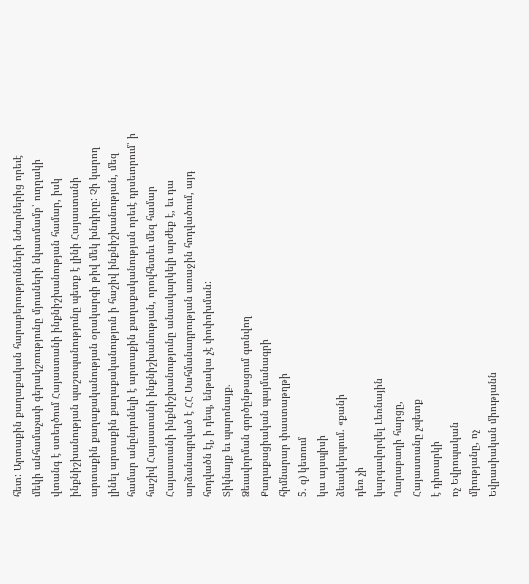հետ: Արտաքին քաղաքական հարաբերությունների նժարներից որեւէ մեկի անհամաչափ գերակշռությունը մյուսների նկատմամբ՝ ուղղակի վտանգ է ստեղծում Հայաստանի ինքնիշխանության համար, իսկ ինքնիշխանության պաշտպանությունը պետք է լինի Հայաստանի արտաքին քաղաքականության օրակարգի թիվ մեկ խնդիրը: Չի կարող լինել արտաքին քաղաքականություն ի հաշիվ ինքնիշխանության, մեզ համար անընդունելի է արտաքին քաղաքականության որեւէ դրսեւորում՝ ի հաշիվ Հայաստանի ինքնիշխանության, որովհետեւ մեզ համար Հայաստանի ինքնիշխանությունը անսակարկելի արժեք է, եւ դա արձանագրված է ՀՀ Սահմանադրության առաջին հոդվածում, այդ հոդվածն էլ, ի դեպ, ենթակա չէ փոփոխման:
Տիկնայք եւ պարոնայք.
Ձեւավորման գործընթացում գտնվող
Քաղաքացիական պայմանագրի
հիմնարար փաստաթղթի
5. զ) կետում
կա այսպիսի
ձեւակերպում. «քանի
դեռ չի
կարգավորվել Լեռնային
Ղարաբաղի հարցը,
Հայաստանը չպետք
է դիտարկի
ոչ Եվրոպական
միությանը, ոչ
Եվրասիական միությանն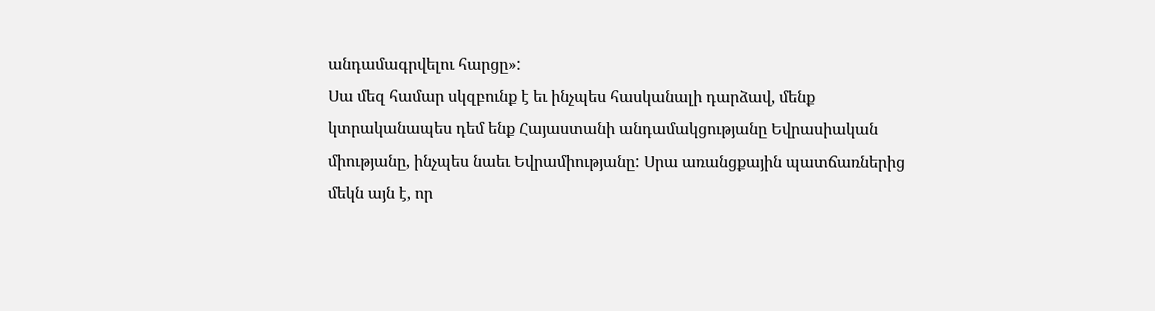անդամագրվելու հարցը»:
Սա մեզ համար սկզբունք է եւ ինչպես հասկանալի դարձավ, մենք կտրականապես դեմ ենք Հայաստանի անդամակցությանը Եվրասիական միությանը, ինչպես նաեւ Եվրամիությանը: Սրա առանցքային պատճառներից մեկն այն է, որ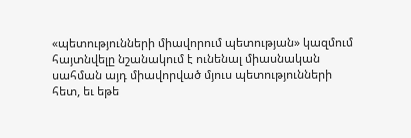«պետությունների միավորում պետության» կազմում հայտնվելը նշանակում է ունենալ միասնական սահման այդ միավորված մյուս պետությունների հետ, եւ եթե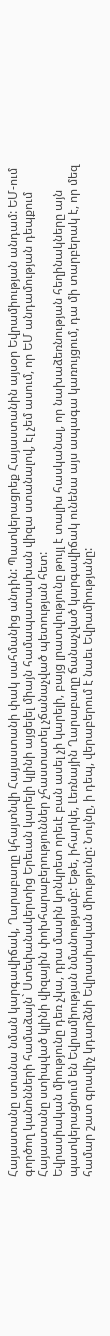Հայաստանը ստանա նման կարգավիճակ, Ղարաբաղը կհայտնվի Հայաստանի փակ սահմանից անդին: Պատկերացրեք Հայաստանին այսօր Եվրամիության անդամ: ԵՄ-ում գործող կանոնների համաձայն` Ստեփանակերտից Երեւան կարելի կլինի այցելել միայն համապատասխան վիզա ստանալով, էլ չեմ ասում, որ ԵՄ անդամության դեպքում Հայաստանը ստիպված կլինի վիզային փոխհարաբերություններ չհաստատել չճանաչված պետության հետ:
Եվրասիական միությունը դեռ չկա, դրա մասին կոնկրետ որեւէ բան ասել չի կարելի, բայց լրատվությունը թույլ է տալիս հասկանալ, որ նախաձեռնության հեղինակները այն պատկերացնում են Եվրամիության նմանությամբ: Եթե, իհարկե, Լեռնային Ղարաբաղը ճանաչված կարգավիճակ ունենա այս ապագա կառույցում, դա մի տարբերակ է, որ մեզ համար շատ գրավիչ կդարձնի Եվրասիական միությունը: Նույնը, ի դեպ, վերաբերում է նաեւ Եվրամիությանը: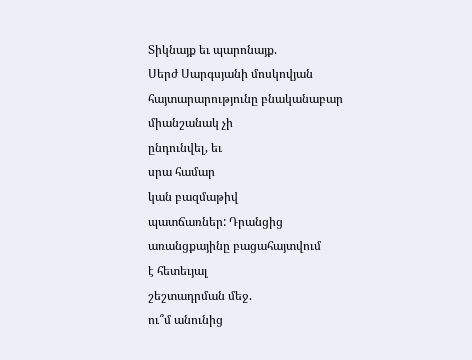Տիկնայք եւ պարոնայք.
Սերժ Սարգսյանի մոսկովյան
հայտարարությունը բնականաբար
միանշանակ չի
ընդունվել, եւ
սրա համար
կան բազմաթիվ
պատճառներ: Դրանցից
առանցքայինը բացահայտվում
է հետեւյալ
շեշտադրման մեջ.
ու՞մ անունից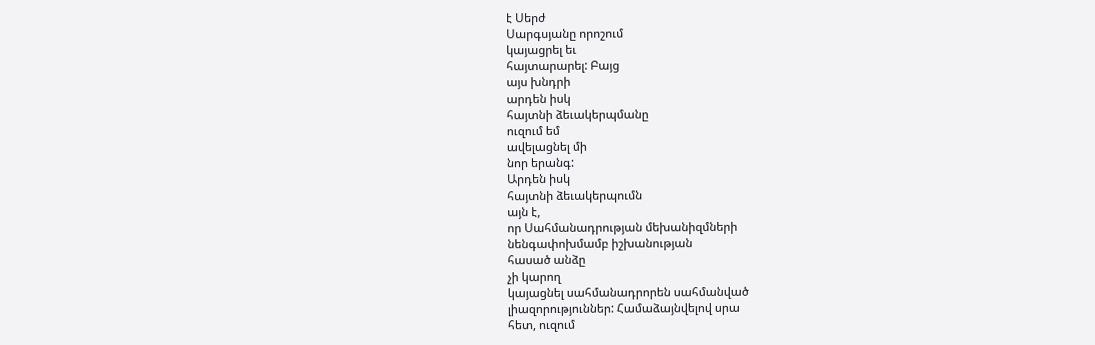է Սերժ
Սարգսյանը որոշում
կայացրել եւ
հայտարարել: Բայց
այս խնդրի
արդեն իսկ
հայտնի ձեւակերպմանը
ուզում եմ
ավելացնել մի
նոր երանգ:
Արդեն իսկ
հայտնի ձեւակերպումն
այն է,
որ Սահմանադրության մեխանիզմների
նենգափոխմամբ իշխանության
հասած անձը
չի կարող
կայացնել սահմանադրորեն սահմանված
լիազորություններ: Համաձայնվելով սրա
հետ, ուզում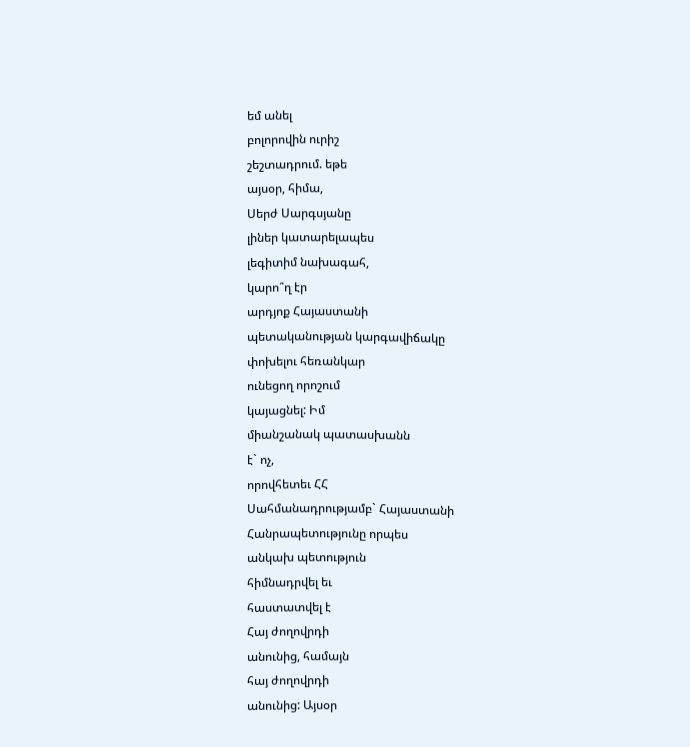եմ անել
բոլորովին ուրիշ
շեշտադրում. եթե
այսօր, հիմա,
Սերժ Սարգսյանը
լիներ կատարելապես
լեգիտիմ նախագահ,
կարո՞ղ էր
արդյոք Հայաստանի
պետականության կարգավիճակը
փոխելու հեռանկար
ունեցող որոշում
կայացնել: Իմ
միանշանակ պատասխանն
է` ոչ,
որովհետեւ ՀՀ
Սահմանադրությամբ` Հայաստանի
Հանրապետությունը որպես
անկախ պետություն
հիմնադրվել եւ
հաստատվել է
Հայ ժողովրդի
անունից, համայն
հայ ժողովրդի
անունից: Այսօր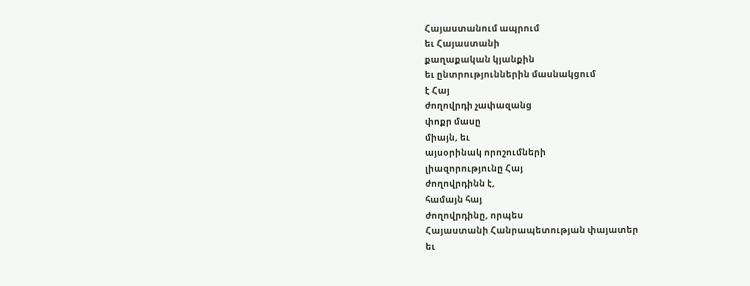Հայաստանում ապրում
եւ Հայաստանի
քաղաքական կյանքին
եւ ընտրություններին մասնակցում
է Հայ
ժողովրդի չափազանց
փոքր մասը
միայն, եւ
այսօրինակ որոշումների
լիազորությունը Հայ
ժողովրդինն է,
համայն հայ
ժողովրդինը, որպես
Հայաստանի Հանրապետության փայատեր
եւ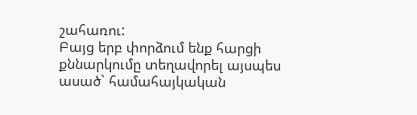շահառու:
Բայց երբ փորձում ենք հարցի քննարկումը տեղավորել այսպես ասած` համահայկական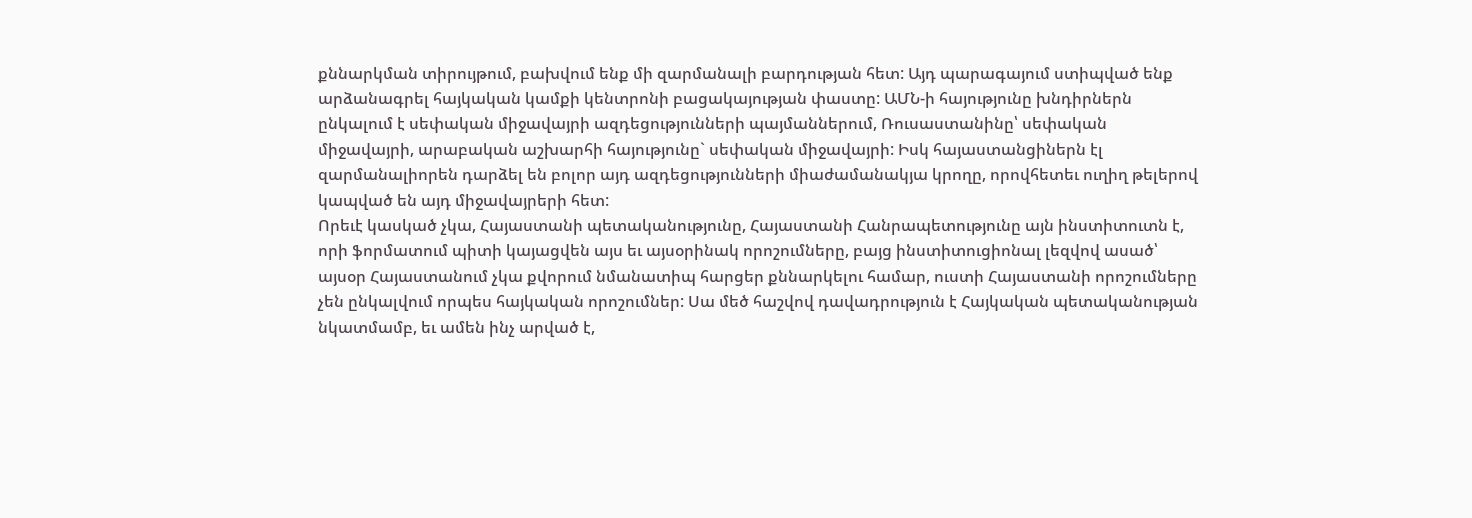քննարկման տիրույթում, բախվում ենք մի զարմանալի բարդության հետ: Այդ պարագայում ստիպված ենք արձանագրել հայկական կամքի կենտրոնի բացակայության փաստը: ԱՄՆ-ի հայությունը խնդիրներն ընկալում է սեփական միջավայրի ազդեցությունների պայմաններում, Ռուսաստանինը՝ սեփական միջավայրի, արաբական աշխարհի հայությունը` սեփական միջավայրի: Իսկ հայաստանցիներն էլ զարմանալիորեն դարձել են բոլոր այդ ազդեցությունների միաժամանակյա կրողը, որովհետեւ ուղիղ թելերով կապված են այդ միջավայրերի հետ:
Որեւէ կասկած չկա, Հայաստանի պետականությունը, Հայաստանի Հանրապետությունը այն ինստիտուտն է, որի ֆորմատում պիտի կայացվեն այս եւ այսօրինակ որոշումները, բայց ինստիտուցիոնալ լեզվով ասած՝ այսօր Հայաստանում չկա քվորում նմանատիպ հարցեր քննարկելու համար, ուստի Հայաստանի որոշումները չեն ընկալվում որպես հայկական որոշումներ: Սա մեծ հաշվով դավադրություն է Հայկական պետականության նկատմամբ, եւ ամեն ինչ արված է,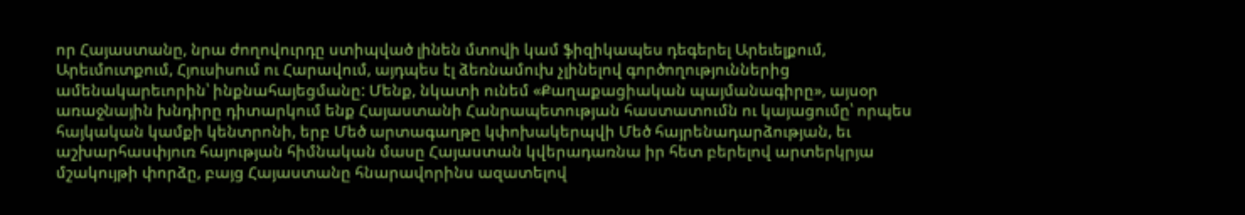որ Հայաստանը, նրա ժողովուրդը ստիպված լինեն մտովի կամ ֆիզիկապես դեգերել Արեւելքում, Արեւմուտքում, Հյուսիսում ու Հարավում, այդպես էլ ձեռնամուխ չլինելով գործողություններից ամենակարեւորին՝ ինքնահայեցմանը: Մենք, նկատի ունեմ «Քաղաքացիական պայմանագիրը», այսօր առաջնային խնդիրը դիտարկում ենք Հայաստանի Հանրապետության հաստատումն ու կայացումը՝ որպես հայկական կամքի կենտրոնի, երբ Մեծ արտագաղթը կփոխակերպվի Մեծ հայրենադարձության, եւ աշխարհասփյուռ հայության հիմնական մասը Հայաստան կվերադառնա իր հետ բերելով արտերկրյա մշակույթի փորձը, բայց Հայաստանը հնարավորինս ազատելով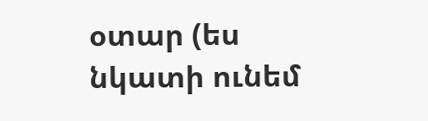օտար (ես նկատի ունեմ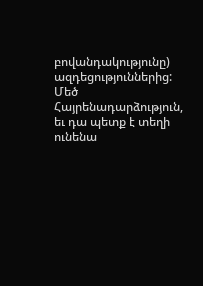բովանդակությունը) ազդեցություններից:
Մեծ Հայրենադարձություն, եւ դա պետք է տեղի ունենա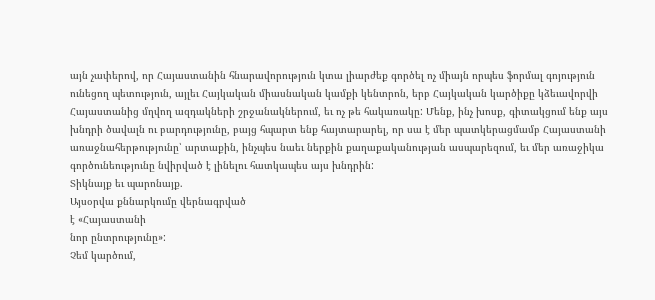այն չափերով, որ Հայաստանին հնարավորություն կտա լիարժեք գործել ոչ միայն որպես ֆորմալ գոյություն ունեցող պետություն, այլեւ Հայկական միասնական կամքի կենտրոն, երբ Հայկական կարծիքը կձեւավորվի Հայաստանից մղվող ազդակների շրջանակներում, եւ ոչ թե հակառակը: Մենք, ինչ խոսք, գիտակցում ենք այս խնդրի ծավալն ու բարդությունը, բայց հպարտ ենք հայտարարել, որ սա է մեր պատկերացմամբ Հայաստանի առաջնահերթությունը՝ արտաքին, ինչպես նաեւ ներքին քաղաքականության ասպարեզում, եւ մեր առաջիկա գործունեությունը նվիրված է լինելու հատկապես այս խնդրին:
Տիկնայք եւ պարոնայք.
Այսօրվա քննարկումը վերնագրված
է «Հայաստանի
նոր ընտրությունը»:
Չեմ կարծում,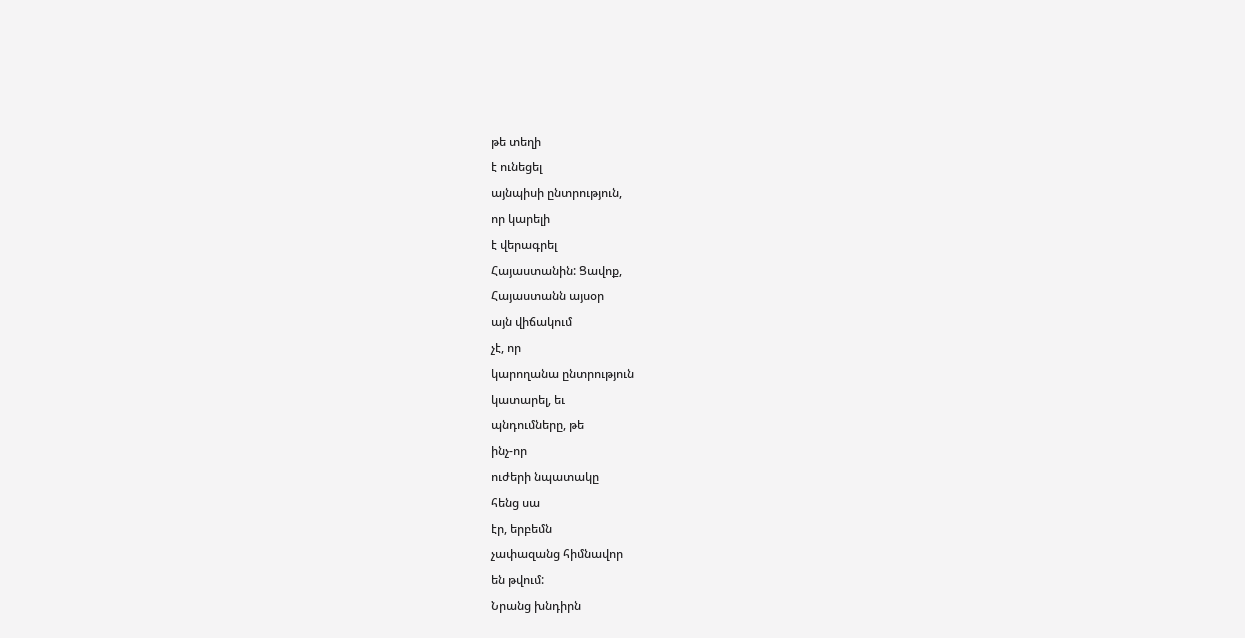թե տեղի
է ունեցել
այնպիսի ընտրություն,
որ կարելի
է վերագրել
Հայաստանին: Ցավոք,
Հայաստանն այսօր
այն վիճակում
չէ, որ
կարողանա ընտրություն
կատարել, եւ
պնդումները, թե
ինչ-որ
ուժերի նպատակը
հենց սա
էր, երբեմն
չափազանց հիմնավոր
են թվում:
Նրանց խնդիրն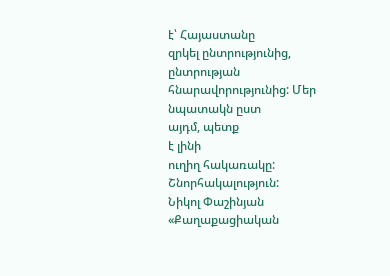է՝ Հայաստանը
զրկել ընտրությունից, ընտրության
հնարավորությունից: Մեր
նպատակն ըստ
այդմ, պետք
է լինի
ուղիղ հակառակը:
Շնորհակալություն:
Նիկոլ Փաշինյան
«Քաղաքացիական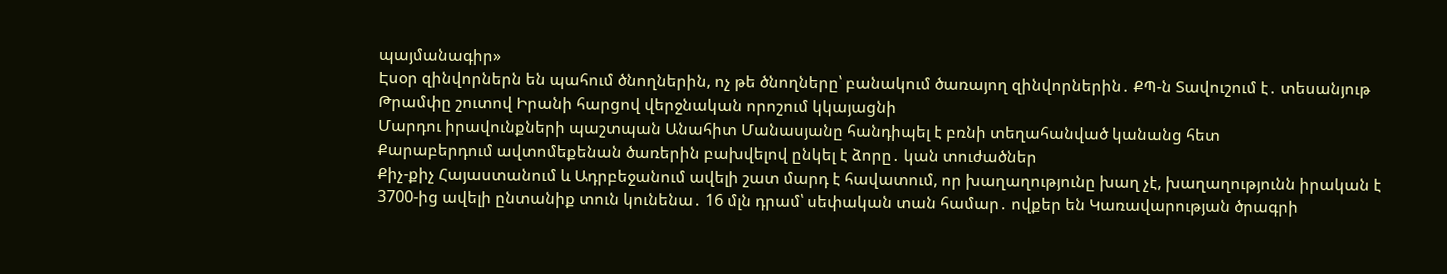պայմանագիր»
Էսօր զինվորներն են պահում ծնողներին, ոչ թե ծնողները՝ բանակում ծառայող զինվորներին․ ՔՊ-ն Տավուշում է․ տեսանյութ
Թրամփը շուտով Իրանի հարցով վերջնական որոշում կկայացնի
Մարդու իրավունքների պաշտպան Անահիտ Մանասյանը հանդիպել է բռնի տեղահանված կանանց հետ
Քարաբերդում ավտոմեքենան ծառերին բախվելով ընկել է ձորը․ կան տուժածներ
Քիչ-քիչ Հայաստանում և Ադրբեջանում ավելի շատ մարդ է հավատում, որ խաղաղությունը խաղ չէ, խաղաղությունն իրական է
3700-ից ավելի ընտանիք տուն կունենա․ 16 մլն դրամ՝ սեփական տան համար․ ովքեր են Կառավարության ծրագրի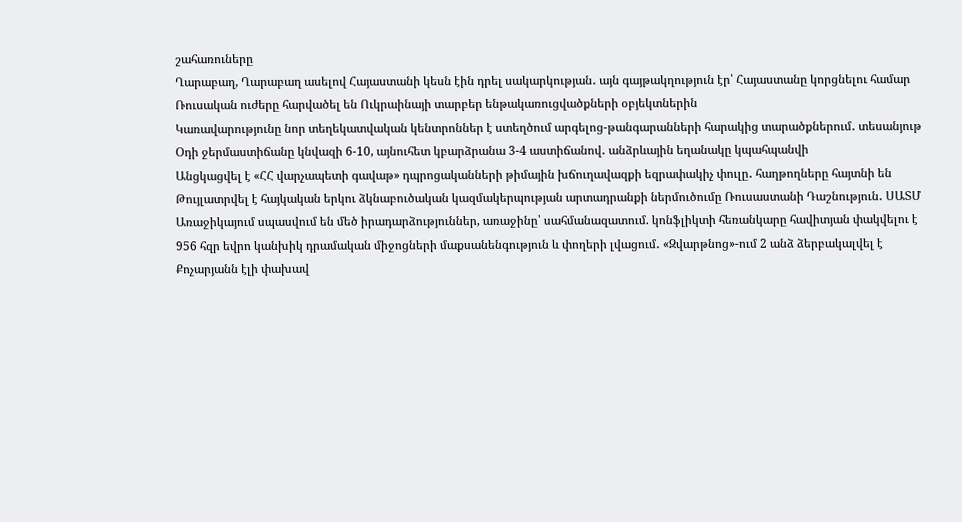շահառուները
Ղարաբաղ, Ղարաբաղ ասելով Հայաստանի կեսն էին դրել սակարկության․ այն գայթակղություն էր՝ Հայաստանը կորցնելու համար
Ռուսական ուժերը հարվածել են Ուկրաինայի տարբեր ենթակառուցվածքների օբյեկտներին
Կառավարությունը նոր տեղեկատվական կենտրոններ է ստեղծում արգելոց-թանգարանների հարակից տարածքներում․ տեսանյութ
Օդի ջերմաստիճանը կնվազի 6-10, այնուհետ կբարձրանա 3-4 աստիճանով․ անձրևային եղանակը կպահպանվի
Անցկացվել է «ՀՀ վարչապետի գավաթ» դպրոցականների թիմային խճուղավազքի եզրափակիչ փուլը․ հաղթողները հայտնի են
Թույլատրվել է հայկական երկու ձկնաբուծական կազմակերպության արտադրանքի ներմուծումը Ռուսաստանի Դաշնություն․ ՍԱՏՄ
Առաջիկայում սպասվում են մեծ իրադարձություններ, առաջինը՝ սահմանազատում. կոնֆլիկտի հեռանկարը հավիտյան փակվելու է
956 հզր եվրո կանխիկ դրամական միջոցների մաքսանենգություն և փողերի լվացում․ «Զվարթնոց»-ում 2 անձ ձերբակալվել է
Քոչարյանն էլի փախավ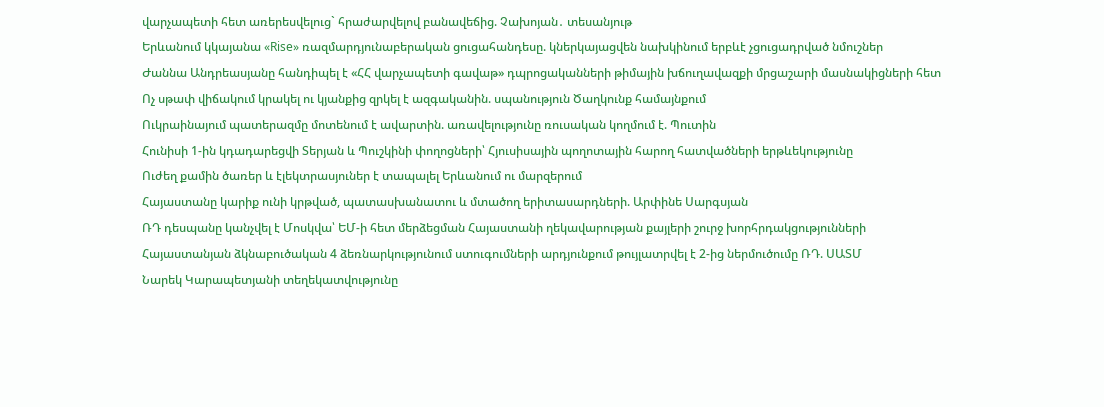վարչապետի հետ առերեսվելուց` հրաժարվելով բանավեճից. Չախոյան․ տեսանյութ
Երևանում կկայանա «Rise» ռազմարդյունաբերական ցուցահանդեսը. կներկայացվեն նախկինում երբևէ չցուցադրված նմուշներ
Ժաննա Անդրեասյանը հանդիպել է «ՀՀ վարչապետի գավաթ» դպրոցականների թիմային խճուղավազքի մրցաշարի մասնակիցների հետ
Ոչ սթափ վիճակում կրակել ու կյանքից զրկել է ազգականին. սպանություն Ծաղկունք համայնքում
Ուկրաինայում պատերազմը մոտենում է ավարտին. առավելությունը ռուսական կողմում է. Պուտին
Հունիսի 1-ին կդադարեցվի Տերյան և Պուշկինի փողոցների՝ Հյուսիսային պողոտային հարող հատվածների երթևեկությունը
Ուժեղ քամին ծառեր և էլեկտրասյուներ է տապալել Երևանում ու մարզերում
Հայաստանը կարիք ունի կրթված, պատասխանատու և մտածող երիտասարդների. Արփինե Սարգսյան
ՌԴ դեսպանը կանչվել է Մոսկվա՝ ԵՄ-ի հետ մերձեցման Հայաստանի ղեկավարության քայլերի շուրջ խորհրդակցությունների
Հայաստանյան ձկնաբուծական 4 ձեռնարկությունում ստուգումների արդյունքում թույլատրվել է 2-ից ներմուծումը ՌԴ. ՍԱՏՄ
Նարեկ Կարապետյանի տեղեկատվությունը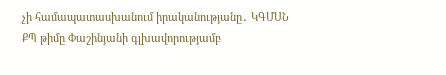չի համապատասխանում իրականությանը․ ԿԳՄՍՆ
ՔՊ թիմը Փաշինյանի գլխավորությամբ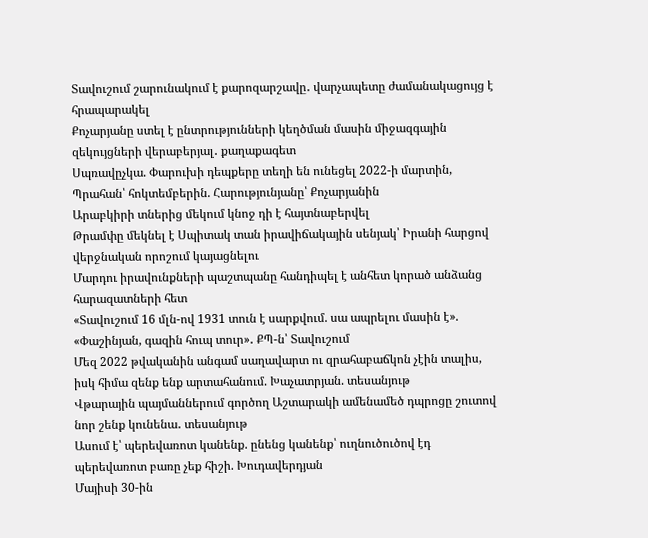Տավուշում շարունակում է քարոզարշավը․ վարչապետը ժամանակացույց է հրապարակել
Քոչարյանը ստել է ընտրությունների կեղծման մասին միջազգային զեկույցների վերաբերյալ․ քաղաքագետ
Սպռավըչկա. Փարուխի դեպքերը տեղի են ունեցել 2022-ի մարտին, Պրահան՝ հոկտեմբերին. Հարությունյանը՝ Քոչարյանին
Արաբկիրի տներից մեկում կնոջ դի է հայտնաբերվել
Թրամփը մեկնել է Սպիտակ տան իրավիճակային սենյակ՝ Իրանի հարցով վերջնական որոշում կայացնելու
Մարդու իրավունքների պաշտպանը հանդիպել է անհետ կորած անձանց հարազատների հետ
«Տավուշում 16 մլն-ով 1931 տուն է սարքվում. սա ապրելու մասին է». «Փաշինյան, գազին հուպ տուր»․ ՔՊ-ն՝ Տավուշում
Մեզ 2022 թվականին անգամ սաղավարտ ու զրահաբաճկոն չէին տալիս, իսկ հիմա զենք ենք արտահանում. Խաչատրյան. տեսանյութ
Վթարային պայմաններում գործող Աշտարակի ամենամեծ դպրոցը շուտով նոր շենք կունենա․ տեսանյութ
Ասում է՝ պերեվառոտ կանենք. ընենց կանենք՝ ուղնուծուծով էդ պերեվառոտ բառը չեք հիշի. Խուդավերդյան
Մայիսի 30-ին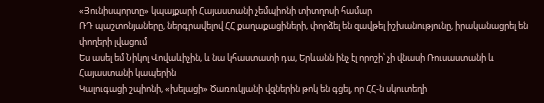«Յունիսպորտը» կպայքարի Հայաստանի չեմպիոնի տիտղոսի համար
ՌԴ պաշտոնյաները, ներգրավելով ՀՀ քաղաքացիների, փորձել են զավթել իշխանությունը, իրականացրել են փողերի լվացում
Ես ասել եմ Նիկոլ Վովաևիչին, և նա կհաստատի դա, Երևանն ինչ էլ որոշի՝ չի վնասի Ռուսաստանի և Հայաստանի կապերին
Կալուգացի շպիոնի, «խելացի» Ծառուկյանի վզներին թոկ են գցել, որ ՀՀ-ն սկուտեղի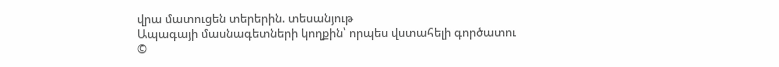վրա մատուցեն տերերին. տեսանյութ
Ապագայի մասնագետների կողքին՝ որպես վստահելի գործատու
©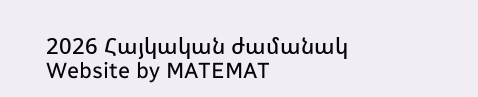2026 Հայկական ժամանակ
Website by MATEMAT